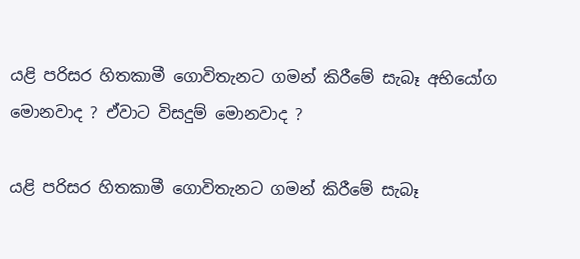යළි පරිසර හිතකාමී ගොවිතැනට ගමන් කිරීමේ සැබෑ අභියෝග මොනවාද ? ඒවාට විසදුම් මොනවාද ?

යළි පරිසර හිතකාමී ගොවිතැනට ගමන් කිරීමේ සැබෑ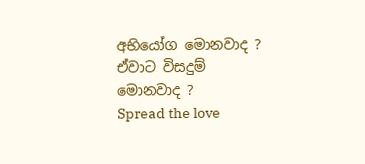අභියෝග මොනවාද ? ඒවාට විසදුම් මොනවාද ?
Spread the love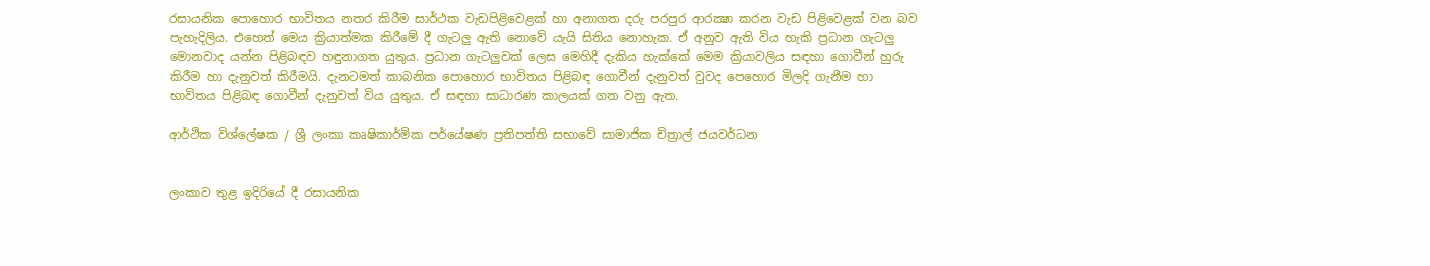රසායනික පොහොර භාවිතය නතර කිරීම සාර්ථක වැඩපිළිවෙළක් හා අනාගත දරු පරපුර ආරක්‍ෂා කරන වැඩ පිළිවෙළක් වන බව පැහැදිලිය. එහෙත් මෙය ක්‍රියාත්මක කිරීමේ දී ගැටලු ඇති නොවේ යැයි සිතිය නොහැක. ඒ අනුව ඇති විය හැකි ප්‍රධාන ගැටලු මොනවාද යන්න පිළිබඳව හඳුනාගත යුතුය. ප්‍රධාන ගැටලුවක් ලෙස මෙහිදී දැකිය හැක්කේ මෙම ක්‍රියාවලිය සඳහා ගොවීන් හුරු කිරීම හා දැනුවත් කිරීමයි. දැනටමත් කාබනික පොහොර භාවිතය පිළිබඳ ගොවීන් දැනුවත් වුවද පෙහොර මිලදි ගැනීම හා භාවිතය පිළිබඳ ගොවීන් දැනුවත් විය යුතුය. ඒ සඳහා සාධාරණ කාලයක් ගත වනු ඇත.

ආර්ථික විශ්ලේෂක / ශ්‍රී ලංකා කෘෂිකාර්මික පර්යේෂණ ප්‍රතිපත්ති සභාවේ සාමාජික චිත්‍රාල් ජයවර්ධන


ලංකාව තුළ ඉදිරියේ දී රසායනික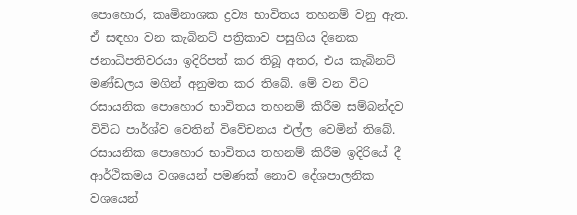පොහොර, කෘමිනාශක ද්‍රව්‍ය භාවිතය තහනම් වනු ඇත. ඒ සඳහා වන කැබිනට් පත්‍රිකාව පසුගිය දිනෙක ජනාධිපතිවරයා ඉදිරිපත් කර තිබූ අතර, එය කැබිනට් මණ්ඩලය මගින් අනුමත කර තිබේ. මේ වන විට රසායනික පොහොර භාවිතය තහනම් කිරීම සම්බන්දව විවිධ පාර්ශ්ව වෙතින් විවේචනය එල්ල වෙමින් තිබේ. රසායනික පොහොර භාවිතය තහනම් කිරීම ඉදිරියේ දී ආර්ථිකමය වශයෙන් පමණක් නොව දේශපාලනික වශයෙන්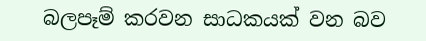බලපෑම් කරවන සාධකයක් වන බව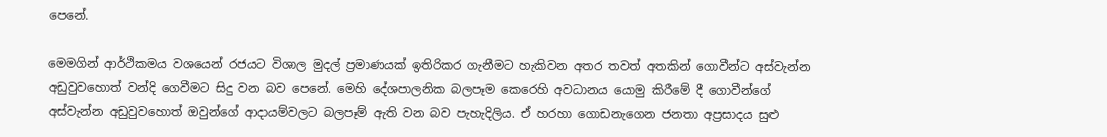පෙනේ.

මෙමගින් ආර්ථිකමය වශයෙන් රජයට විශාල මුදල් ප්‍රමාණයක් ඉතිරිකර ගැනීමට හැකිවන අතර තවත් අතකින් ගොවීන්ට අස්වැන්න අඩුවුවහොත් වන්දි ගෙවීමට සිදු වන බව පෙනේ. මෙහි දේශපාලනික බලපෑම කෙරෙහි අවධානය යොමු කිරීමේ දී ගොවීන්ගේ අස්වැන්න අඩුවුවහොත් ඔවුන්ගේ ආදායම්වලට බලපෑම් ඇති වන බව පැහැදිලිය. ඒ හරහා ගොඩනැගෙන ජනතා අප්‍රසාදය සුළු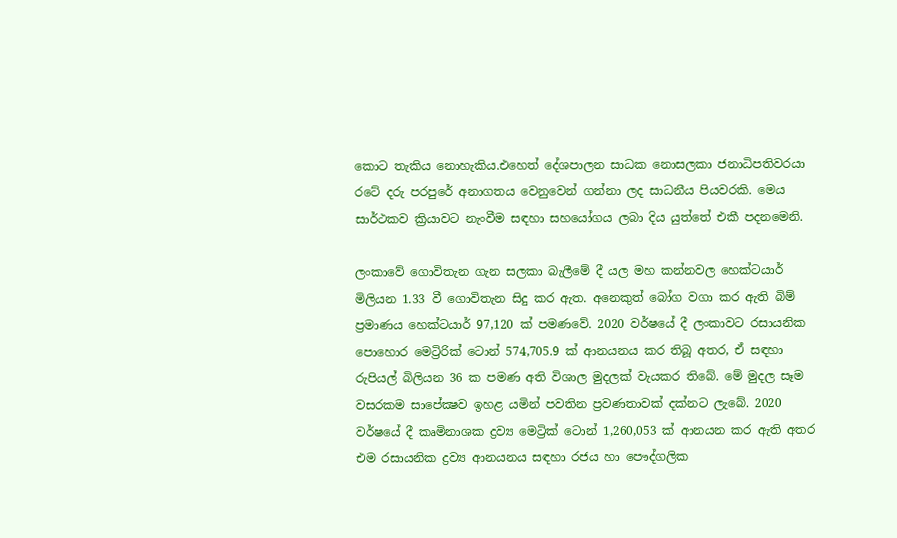කොට තැකිය නොහැකිය.එහෙත් දේශපාලන සාධක නොසලකා ජනාධිපතිවරයා රටේ දරු පරපුරේ අනාගතය වෙනුවෙන් ගන්නා ලද සාධනීය පියවරකි. මෙය සාර්ථකව ක්‍රියාවට නැංවීම සඳහා සහයෝගය ලබා දිය යුත්තේ එකී පදනමෙනි.

ලංකාවේ ගොවිතැන ගැන සලකා බැලීමේ දී යල මහ කන්නවල හෙක්ටයාර් මිලියන 1.33 වී ගොවිතැන සිදු කර ඇත. අනෙකුත් බෝග වගා කර ඇති බිම් ප්‍රමාණය හෙක්ටයාර් 97,120 ක් පමණවේ. 2020 වර්ෂයේ දී ලංකාවට රසායනික පොහොර මෙට්‍රිරික් ටොන් 574,705.9 ක් ආනයනය කර තිබූ අතර, ඒ සඳහා රුපියල් බිලියන 36 ක පමණ අති විශාල මුදලක් වැයකර තිබේ. මේ මුදල සෑම වසරකම සාපේක්‍ෂව ඉහළ යමින් පවතින ප්‍රවණතාවක් දක්නට ලැබේ. 2020 වර්ෂයේ දී කෘමිනාශක ද්‍රව්‍ය මෙට්‍රික් ටොන් 1,260,053 ක් ආනයන කර ඇති අතර එම රසායනික ද්‍රව්‍ය ආනයනය සඳහා රජය හා පෞද්ගලික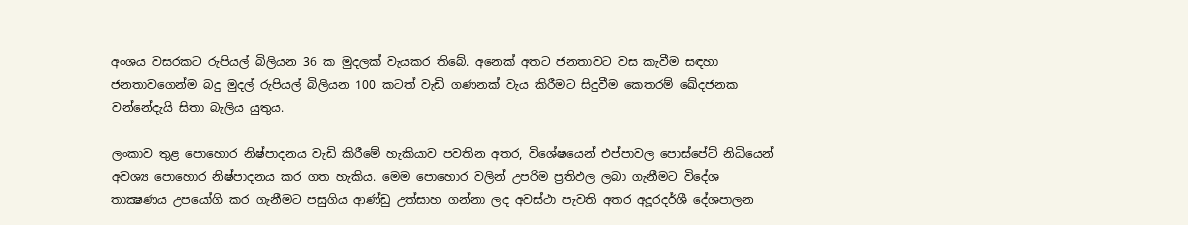අංශය වසරකට රුපියල් බිලියන 36 ක මුදලක් වැයකර තිබේ. අනෙක් අතට ජනතාවට වස කැවීම සඳහා ජනතාවගෙන්ම බදු මුදල් රුපියල් බිලියන 100 කටත් වැඩි ගණනක් වැය කිරීමට සිදුවීම කෙතරම් ඛේදජනක වන්නේදැයි සිතා බැලිය යුතුය.

ලංකාව තුළ පොහොර නිෂ්පාදනය වැඩි කිරීමේ හැකියාව පවතින අතර, විශේෂයෙන් එප්පාවල පොස්පේට් නිධියෙන් අවශ්‍ය පොහොර නිෂ්පාදනය කර ගත හැකිය. මෙම පොහොර වලින් උපරිම ප්‍රතිඵල ලබා ගැනීමට විදේශ තාක්‍ෂණය උපයෝගි කර ගැනීමට පසුගිය ආණ්ඩු උත්සාහ ගන්නා ලද අවස්ථා පැවති අතර අදූරදර්ශී දේශපාලන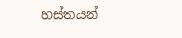හස්තයන්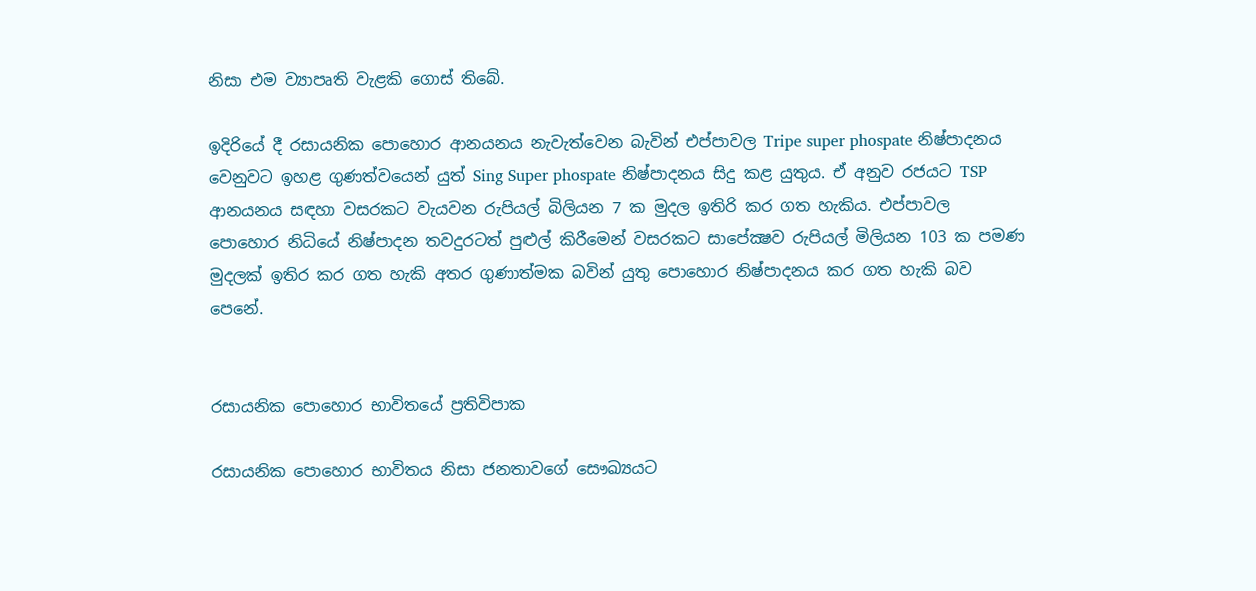නිසා එම ව්‍යාපෘති වැළකි ගොස් තිබේ.

ඉදිරියේ දී රසායනික පොහොර ආනයනය නැවැත්වෙන බැවින් එප්පාවල Tripe super phospate නිෂ්පාදනය වෙනුවට ඉහළ ගුණත්වයෙන් යුත් Sing Super phospate නිෂ්පාදනය සිදු කළ යුතුය. ඒ අනුව රජයට TSP ආනයනය සඳහා වසරකට වැයවන රුපියල් බිලියන 7 ක මුදල ඉතිරි කර ගත හැකිය. එප්පාවල පොහොර නිධියේ නිෂ්පාදන තවදුරටත් පුළුල් කිරීමෙන් වසරකට සාපේක්‍ෂව රුපියල් මිලියන 103 ක පමණ මුදලක් ඉතිර කර ගත හැකි අතර ගුණාත්මක බවින් යුතු පොහොර නිෂ්පාදනය කර ගත හැකි බව පෙනේ.


රසායනික පොහොර භාවිතයේ ප්‍රතිවිපාක

රසායනික පොහොර භාවිතය නිසා ජනතාවගේ සෞඛ්‍යයට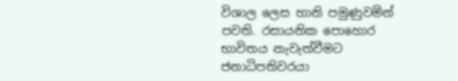විශාල ලෙස හානි පමුණුවමින් පවති. රසායනික පොහොර භාවිතය නැවැත්වීමට ජනාධිපතිවරයා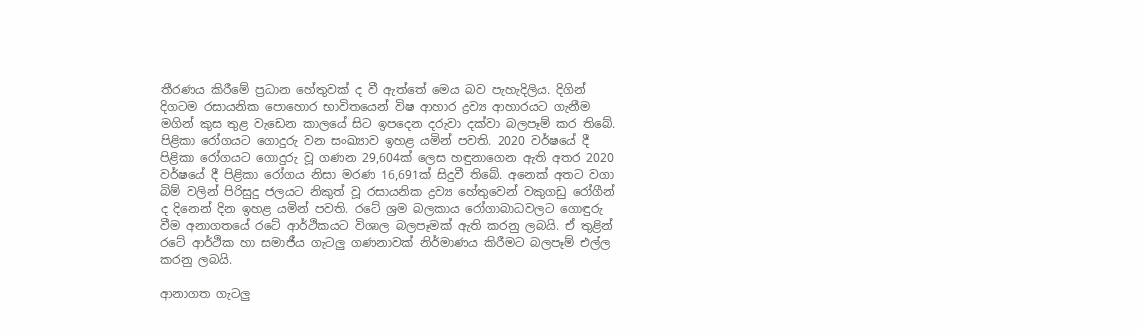තීරණය කිරීමේ ප්‍රධාන හේතුවක් ද වී ඇත්තේ මෙය බව පැහැදිලිය. දිගින් දිගටම රසායනික පොහොර භාවිතයෙන් විෂ ආහාර ද්‍රව්‍ය ආහාරයට ගැනීම මගින් කුස තුළ වැඩෙන කාලයේ සිට ඉපදෙන දරුවා දක්වා බලපෑම් කර තිබේ. පිළිකා රෝගයට ගොදුරු වන සංඛ්‍යාව ඉහළ යමින් පවති. 2020 වර්ෂයේ දී පිළිකා රෝගයට ගොදුරු වූ ගණන 29,604ක් ලෙස හඳුනාගෙන ඇති අතර 2020 වර්ෂයේ දී පිළිකා රෝගය නිසා මරණ 16,691ක් සිදුවී තිබේ. අනෙක් අතට වගා බිම් වලින් පිරිසුදු ජලයට නිකුත් වූ රසායනික ද්‍රව්‍ය හේතුවෙන් වකුගඩු රෝගීන් ද දිනෙන් දින ඉහළ යමින් පවති. රටේ ශ්‍රම බලකාය රෝගාබාධවලට ගොඳුරු වීම අනාගතයේ රටේ ආර්ථිකයට විශාල බලපෑමක් ඇති කරනු ලබයි. ඒ තුළින් රටේ ආර්ථික හා සමාජීය ගැටලු ගණනාවක් නිර්මාණය කිරීමට බලපෑම් එල්ල කරනු ලබයි.

ආනාගත ගැටලු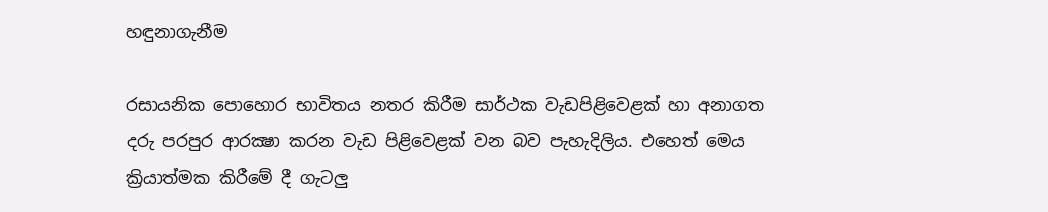හඳුනාගැනීම

රසායනික පොහොර භාවිතය නතර කිරීම සාර්ථක වැඩපිළිවෙළක් හා අනාගත දරු පරපුර ආරක්‍ෂා කරන වැඩ පිළිවෙළක් වන බව පැහැදිලිය. එහෙත් මෙය ක්‍රියාත්මක කිරීමේ දී ගැටලු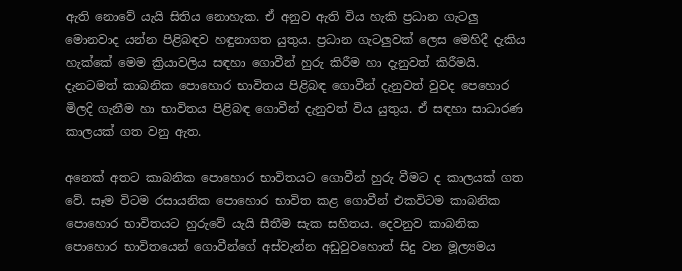ඇති නොවේ යැයි සිතිය නොහැක. ඒ අනුව ඇති විය හැකි ප්‍රධාන ගැටලු මොනවාද යන්න පිළිබඳව හඳුනාගත යුතුය. ප්‍රධාන ගැටලුවක් ලෙස මෙහිදී දැකිය හැක්කේ මෙම ක්‍රියාවලිය සඳහා ගොවීන් හුරු කිරීම හා දැනුවත් කිරීමයි. දැනටමත් කාබනික පොහොර භාවිතය පිළිබඳ ගොවීන් දැනුවත් වුවද පෙහොර මිලදි ගැනීම හා භාවිතය පිළිබඳ ගොවීන් දැනුවත් විය යුතුය. ඒ සඳහා සාධාරණ කාලයක් ගත වනු ඇත.

අනෙක් අතට කාබනික පොහොර භාවිතයට ගොවීන් හුරු වීමට ද කාලයක් ගත වේ. සෑම විටම රසායනික පොහොර භාවිත කළ ගොවීන් එකවිටම කාබනික පොහොර භාවිතයට හුරුවේ යැයි සීතීම සැක සහිතය. දෙවනුව කාබනික පොහොර භාවිතයෙන් ගොවීන්ගේ අස්වැන්න අඩුවුවහොත් සිදු වන මූල්‍යමය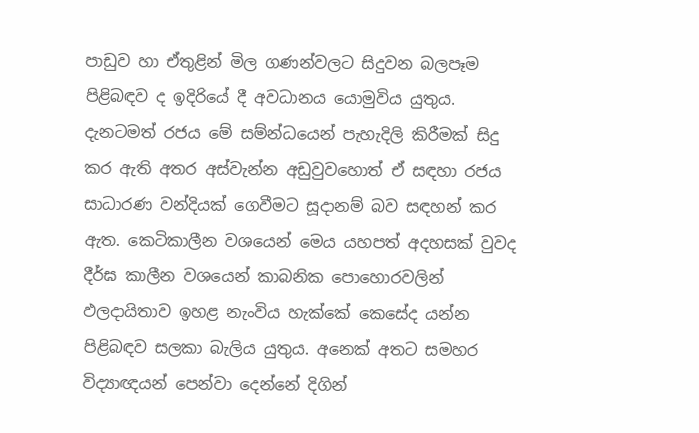පාඩුව හා ඒතුළින් මිල ගණන්වලට සිදුවන බලපෑම පිළිබඳව ද ඉදිරියේ දී අවධානය යොමුවිය යුතුය. දැනටමත් රජය මේ සම්න්ධයෙන් පැහැදිලි කිරීමක් සිදු කර ඇති අතර අස්වැන්න අඩුවුවහොත් ඒ සඳහා රජය සාධාරණ වන්දියක් ගෙවීමට සූදානම් බව සඳහන් කර ඇත. කෙටිකාලීන වශයෙන් මෙය යහපත් අදහසක් වුවද දීර්ඝ කාලීන වශයෙන් කාබනික පොහොරවලින් ඵලදායිතාව ඉහළ නැංවිය හැක්කේ කෙසේද යන්න පිළිබඳව සලකා බැලිය යුතුය. අනෙක් අතට සමහර විද්‍යාඥයන් පෙන්වා දෙන්නේ දිගින්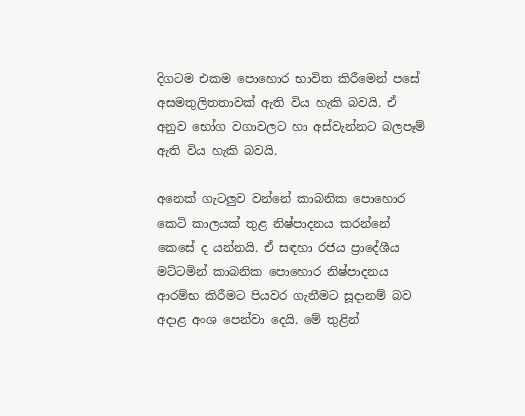දිගටම එකම පොහොර භාවිත කිරීමෙන් පසේ අසමතුලිතතාවක් ඇති විය හැකි බවයි. ඒ අනුව භෝග වගාවලට හා අස්වැන්නට බලපෑම් ඇති විය හැකි බවයි.

අනෙක් ගැටලුව වන්නේ කාබනික පොහොර කෙටි කාලයක් තුළ නිෂ්පාදනය කරන්නේ කෙසේ ද යන්නයි. ඒ සඳහා රජය ප්‍රාදේශීය මට්ටමින් කාබනික පොහොර නිෂ්පාදනය ආරම්භ කිරීමට පියවර ගැනීමට සූදානම් බව අදාළ අංශ පෙන්වා දෙයි. මේ තුළින්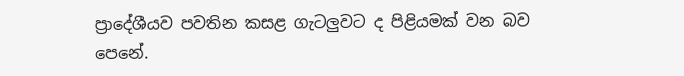ප්‍රාදේශීයව පවතින කසළ ගැටලුවට ද පිළියමක් වන බව පෙනේ.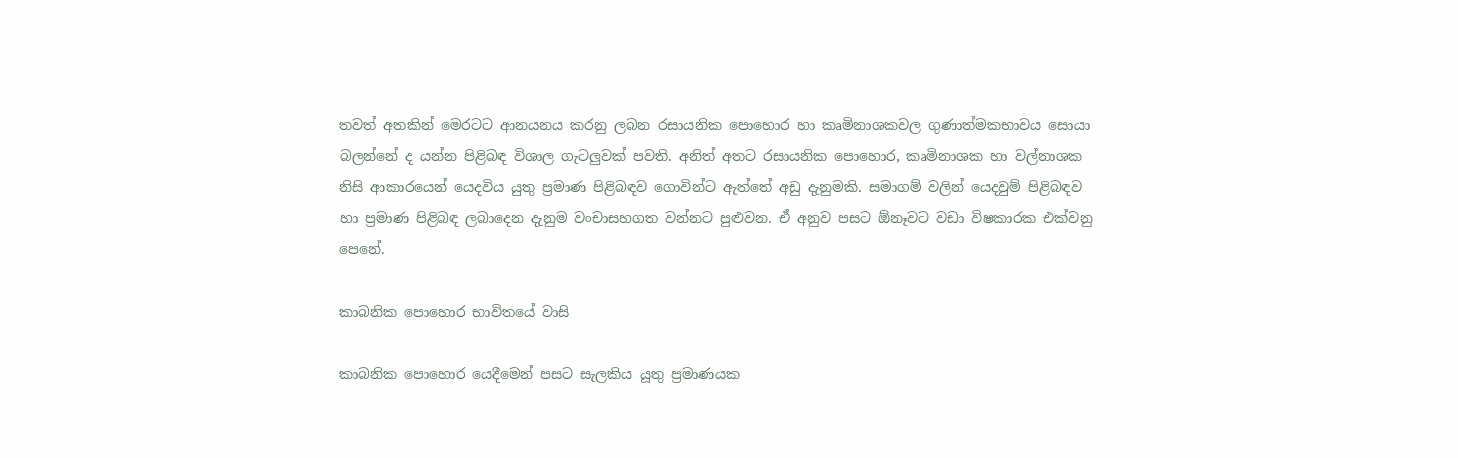තවත් අතකින් මෙරටට ආනයනය කරනු ලබන රසායනික පොහොර හා කෘමිනාශකවල ගුණාත්මකභාවය සොයා බලන්නේ ද යන්න පිළිබඳ විශාල ගැටලුවක් පවති. අනිත් අතට රසායනික පොහොර, කෘමිනාශක හා වල්නාශක නිසි ආකාරයෙන් යෙදවිය යුතු ප්‍රමාණ පිළිබඳව ගොවින්ට ඇත්තේ අඩු දැනුමකි. සමාගම් වලින් යෙදවුම් පිළිබඳව හා ප්‍රමාණ පිළිබඳ ලබාදෙන දැනුම වංචාසහගත වන්නට පුළුවන. ඒ අනුව පසට ඕනෑවට වඩා විෂකාරක එක්වනු පෙනේ.

කාබනික පොහොර භාවිතයේ වාසි

කාබනික පොහොර යෙදීමෙන් පසට සැලකිය යූතු ප්‍රමාණයක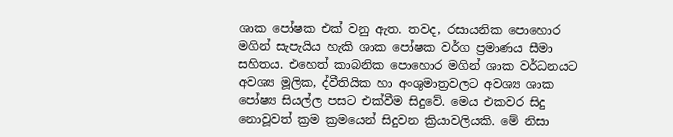ශාක පෝෂක එක් වනු ඇත. තවද, රසායනික පොහොර මගින් සැපැයිය හැකි ශාක පෝෂක වර්ග ප්‍රමාණය සීමා සහිතය. එහෙත් කාබනික පොහොර මගින් ශාක වර්ධනයට අවශ්‍ය මූලික, ද්වීතියික හා අංශුමාත්‍රවලට අවශ්‍ය ශාක පෝෂ්‍ය සියල්ල පසට එක්වීම සිදුවේ. මෙය එකවර සිදු නොවූවත් ක්‍රම ක්‍රමයෙන් සිදුවන ක්‍රියාවලියකි. මේ නිසා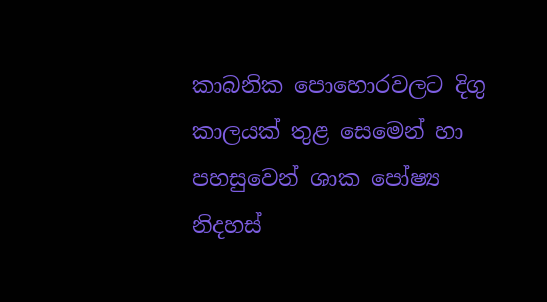කාබනික පොහොරවලට දිගු කාලයක් තුළ සෙමෙන් හා පහසුවෙන් ශාක පෝෂ්‍ය නිදහස්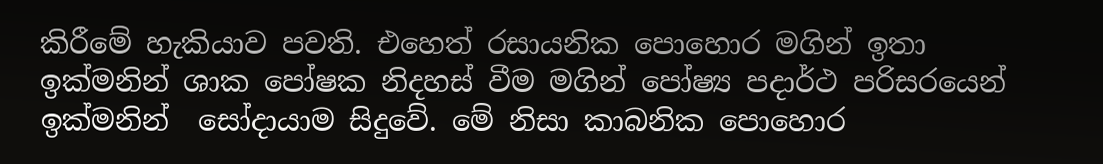කිරීමේ හැකියාව පවති. එහෙත් රසායනික පොහොර මගින් ඉතා ඉක්මනින් ශාක පෝෂක නිදහස් වීම මගින් පෝෂ්‍ය පදාර්ථ පරිසරයෙන් ඉක්මනින්  සෝදායාම සිදුවේ. මේ නිසා කාබනික පොහොර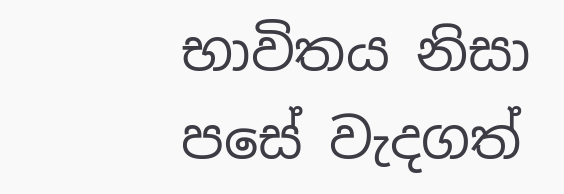භාවිතය නිසා පසේ වැදගත්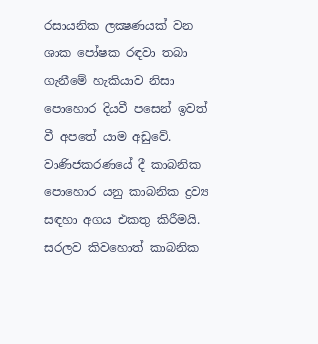රසායනික ලක්‍ෂණයක් වන ශාක පෝෂක රඳවා තබා ගැනීමේ හැකියාව නිසා පොහොර දියවී පසෙන් ඉවත් වී අපතේ යාම අඩුවේ. වාණිජකරණයේ දී කාබනික පොහොර යනු කාබනික ද්‍රව්‍ය සඳහා අගය එකතු කිරීමයි. සරලව කිවහොත් කාබනික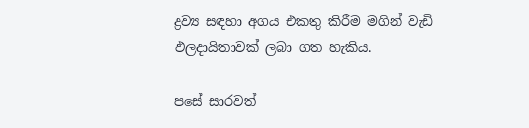ද්‍රව්‍ය සඳහා අගය එකතු කිරීම මගින් වැඩි ඵලදායිතාවක් ලබා ගත හැකිය.

පසේ සාරවත්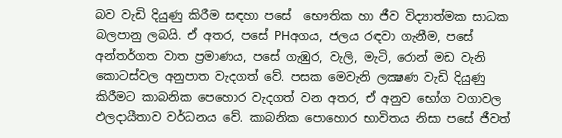බව වැඩි දියුණු කිරීම සඳහා පසේ  භෞතික හා ජීව විද්‍යාත්මක සාධක බලපානු ලබයි. ඒ අතර, පසේ PHඅගය, ජලය රඳවා ගැනීම, පසේ අන්තර්ගත වාත ප්‍රමාණය, පසේ ගැඹුර, වැලි, මැටි, රොන් මඩ වැනි කොටස්වල අනුපාත වැදගත් වේ. පසක මෙවැනි ලක්‍ෂණ වැඩි දියුණු කිරීමට කාබනික පෙහොර වැදගත් වන අතර, ඒ අනුව භෝග වගාවල ඵලදායීතාව වර්ධනය වේ. කාබනික පොහොර භාවිතය නිසා පසේ ජීවත්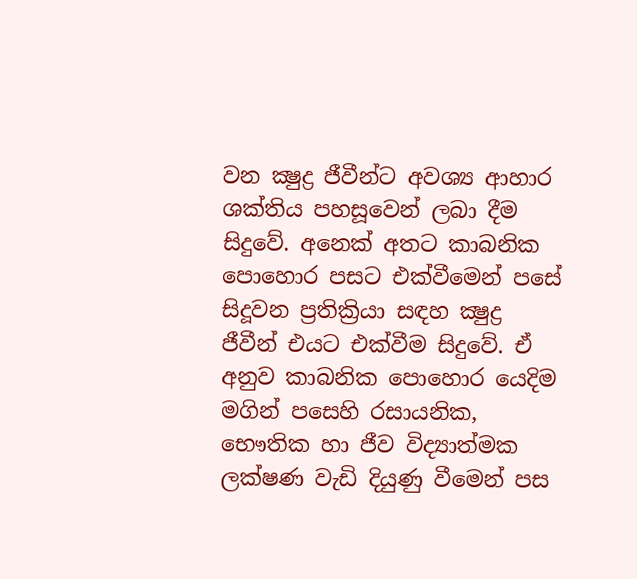වන ක්‍ෂුද්‍ර ජීවීන්ට අවශ්‍ය ආහාර ශක්තිය පහසූවෙන් ලබා දීම සිදුවේ. අනෙක් අතට කාබනික පොහොර පසට එක්වීමෙන් පසේ සිදූවන ප්‍රතික්‍රියා සඳහ ක්‍ෂුද්‍ර ජීවීන් එයට එක්වීම සිදුවේ. ඒ අනුව කාබනික පොහොර යෙදිම මගින් පසෙහි රසායනික, භෞතික හා ජීව විද්‍යාත්මක ලක්ෂණ වැඩි දියුණු වීමෙන් පස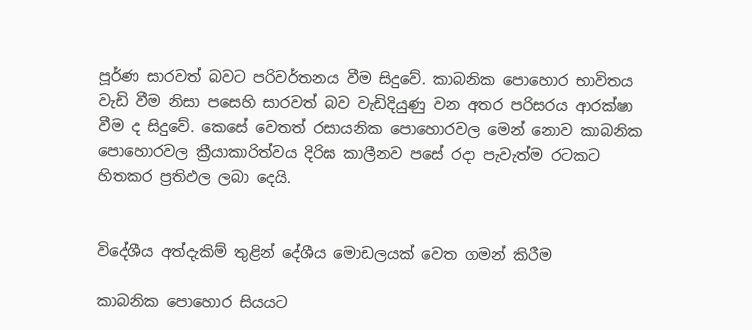පූර්ණ සාරවත් බවට පරිවර්තනය වීම සිදුවේ. කාබනික පොහොර භාවිතය වැඩි වීම නිසා පසෙහි සාරවත් බව වැඩිදියුණු වන අතර පරිසරය ආරක්ෂා වීම ද සිදුවේ. කෙසේ වෙතත් රසායනික පොහොරවල මෙන් නොව කාබනික පොහොරවල ක්‍රීයාකාරිත්වය දිරිඝ කාලීනව පසේ රදා පැවැත්ම රටකට හිතකර ප්‍රතිඵල ලබා දෙයි.


විදේශීය අත්දැකිම් තුළින් දේශීය මොඩලයක් වෙත ගමන් කිරීම

කාබනික පොහොර සියයට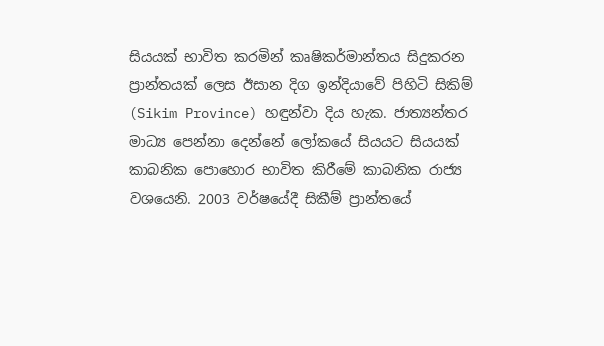සියයක් භාවිත කරමින් කෘෂිකර්මාන්තය සිදුකරන ප්‍රාන්තයක් ලෙස ඊසාන දිග ඉන්දියාවේ පිහිටි සිකිම් (Sikim Province) හඳුන්වා දිය හැක. ජාත්‍යන්තර මාධ්‍ය පෙන්නා දෙන්නේ ලෝකයේ සියයට සියයක් කාබනික පොහොර භාවිත කිරීමේ කාබනික රාජ්‍ය වශයෙනි. 2003 වර්ෂයේදී සිකීම් ප්‍රාන්තයේ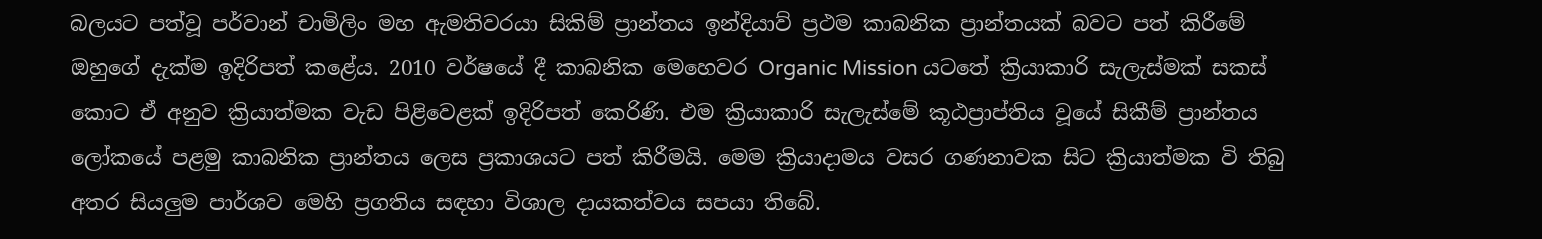බලයට පත්වූ පර්වාන් චාමිලිං මහ ඇමතිවරයා සිකිම් ප්‍රාන්තය ඉන්දියාව් ප්‍රථම කාබනික ප්‍රාන්තයක් බවට පත් කිරීමේ ඔහුගේ දැක්ම ඉදිරිපත් කළේය. 2010 වර්ෂයේ දී කාබනික මෙහෙවර Organic Mission යටතේ ක්‍රියාකාරි සැලැස්මක් සකස් කොට ඒ අනුව ක්‍රියාත්මක වැඩ පිළිවෙළක් ඉදිරිපත් කෙරිණි. එම ක්‍රියාකාරි සැලැස්මේ කූඨප්‍රාප්තිය වූයේ සිකීම් ප්‍රාන්තය ලෝකයේ පළමු කාබනික ප්‍රාන්තය ලෙස ප්‍රකාශයට පත් කිරීමයි. මෙම ක්‍රියාදාමය වසර ගණනාවක සිට ක්‍රියාත්මක වි තිබු අතර සියලුම පාර්ශව මෙහි ප්‍රගතිය සඳහා විශාල දායකත්වය සපයා තිබේ.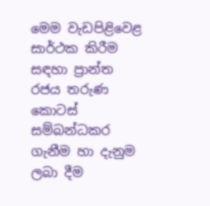මෙම වැඩපිළිවෙළ සාර්ථක කිරීම සඳහා ප්‍රාන්ත රජය තරුණ කොටස් සම්බන්ධකර ගැනීම හා දැනුම ලබා දීම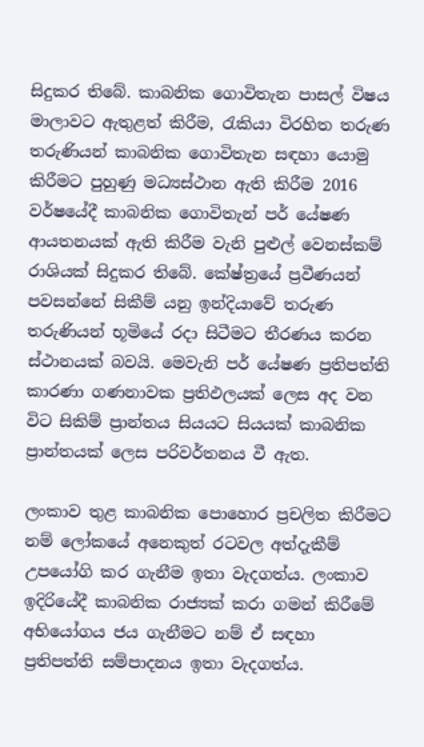සිදුකර තිබේ. කාබනික ගොවිතැන පාසල් විෂය මාලාවට ඇතුළත් කිරීම, රැකියා විරහිත තරුණ තරුණියන් කාබනික ගොවිතැන සඳහා යොමු කිරීමට පුහුණු මධ්‍යස්ථාන ඇති කිරීම 2016 වර්ෂයේදී කාබනික ගොවිතැන් පර් යේෂණ ආයතනයක් ඇති කිරීම වැනි පුළුල් වෙනස්කම් රාශියක් සිදුකර තිබේ. කේෂ්ත්‍රයේ ප්‍රවීණයන් පවසන්නේ සිකීම් යනු ඉන්දියාවේ තරුණ තරුණියන් භූමියේ රදා සිටීමට තීරණය කරන ස්ථානයක් බවයි. මෙවැනි පර් යේෂණ ප්‍රතිපත්ති කාරණා ගණනාවක ප්‍රතිඵලයක් ලෙස අද වන විට සිකිම් ප්‍රාන්තය සියයට සියයක් කාබනික ප්‍රාන්තයක් ලෙස පරිවර්තනය වී ඇත.

ලංකාව තුළ කාබනික පොහොර ප්‍රචලිත කිරීමට නම් ලෝකයේ අනෙකුත් රටවල අත්දැකීම් උපයෝගි කර ගැනීම ඉතා වැදගත්ය. ලංකාව ඉදිරියේදී කාබනික රාජ්‍යක් කරා ගමන් කිරීමේ අභියෝගය ජය ගැනීමට නම් ඒ සඳහා ප්‍රතිපත්ති සම්පාදනය ඉතා වැදගත්ය.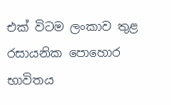එක් විටම ලංකාව තුළ රසායනික පොහොර භාවිතය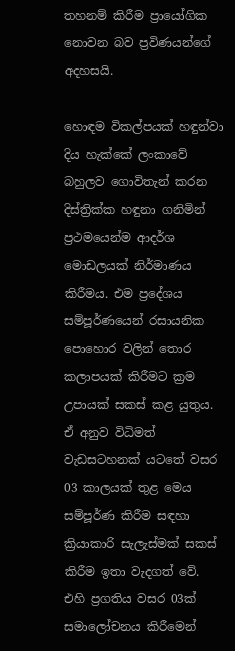තහනම්‍ කිරීම ප්‍රායෝගික නොවන බව ප්‍රවිණයන්ගේ අදහසයි.

හොඳම විකල්පයක් හඳුන්වා දිය හැක්කේ ලංකාවේ බහුලව ගොවිතැන් කරන දිස්ත්‍රික්ක හඳුනා ගනිමින් ප්‍රථමයෙන්ම ආදර්ශ මොඩලයක් නිර්මාණය කිරීමය. එම ප්‍රදේශය සම්පූර්ණයෙන් රසායනික පොහොර වලින් තොර කලාපයක් කිරීමට ක්‍රම උපායක් සකස් කළ යුතුය. ඒ අනුව විධිමත් වැඩසටහනක් යටතේ වසර 03 කාලයක් තුළ මෙය සම්පූර්ණ කිරීම සඳහා ක්‍රියාකාරි සැලැස්මක් සකස් කිරීම ඉතා වැදගත් වේ. එහි ප්‍රගතිය වසර 03ක් සමාලෝචනය කිරීමෙන්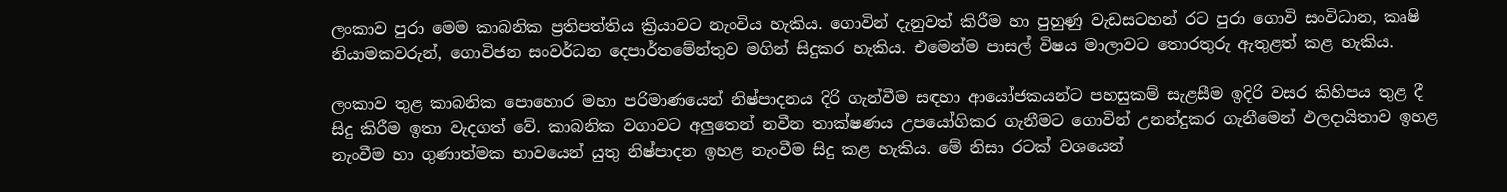ලංකාව පුරා මෙම කාබනික ප්‍රතිපත්තිය ක්‍රියාවට නැංවිය හැකිය. ගොවින් දැනුවත් කිරීම හා පුහුණු වැඩසටහන් රට පුරා ගොවි සංවිධාන, කෘෂි නියාමකවරුන්, ගොවිජන සංවර්ධන දෙපාර්තමේන්තුව මගින් සිදුකර හැකිය. එමෙන්ම පාසල් විෂය මාලාවට තොරතුරු ඇතුළත් කළ හැකිය.

ලංකාව තුළ කාබනික පොහොර මහා පරිමාණයෙන් නිෂ්පාදනය දිරි ගැන්වීම සඳහා ආයෝජකයන්ට පහසුකම් සැළසීම ඉදිරි වසර කිහිපය තුළ දී සිදු කිරීම ඉතා වැදගත් වේ. කාබනික වගාවට අලුතෙන් නවීන තාක්ෂණය උපයෝගිකර ගැනීමට ගොවින් උනන්දුකර ගැනීමෙන් ඵලදායිතාව ඉහළ නැංවීම හා ගුණාත්මක භාවයෙන් යුතු නිෂ්පාදන ඉහළ නැංවීම සිදු කළ හැකිය. මේ නිසා රටක් වශයෙන්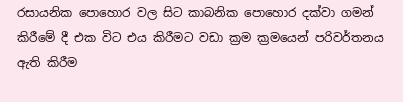රසායනික පොහොර වල සිට කාබනික පොහොර දක්වා ගමන් කිරීමේ දී එක විට එය කිරීමට වඩා ක්‍රම ක්‍රමයෙන් පරිවර්තනය ඇති කිරීම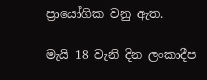ප්‍රායෝගික වනු ඇත.

මැයි 18 වැනි දින ලංකාදීප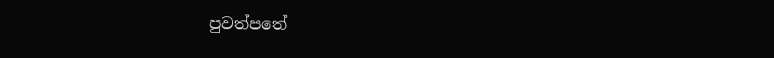පුවත්පතේ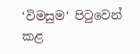‘විමසුම‘ පිටුවෙන් කළ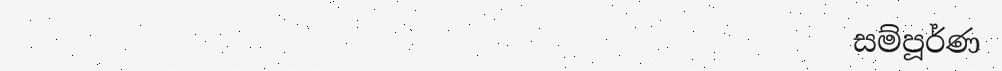සම්පූර්ණ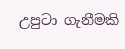උපුටා ගැනීමකි